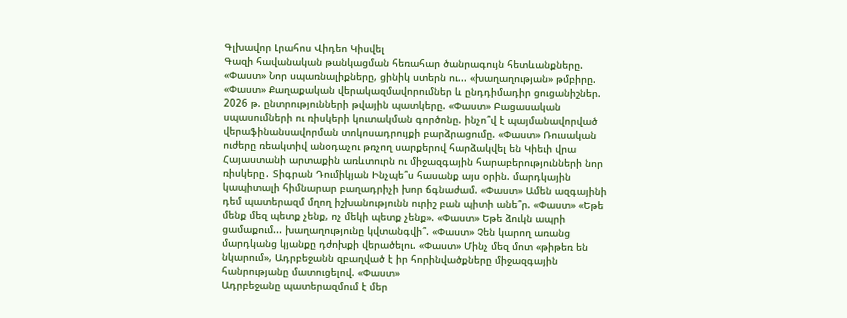Գլխավոր Լրահոս Վիդեո Կիսվել
Գազի հավանական թանկացման հեռահար ծանրագույն հետևանքները. «Փաստ» Նոր սպառնալիքները, ցինիկ ստերն ու... «խաղաղության» թմբիրը. «Փաստ» Քաղաքական վերակազմավորումներ և ընդդիմադիր ցուցանիշներ. 2026 թ. ընտրությունների թվային պատկերը. «Փաստ» Բացասական սպասումների ու ռիսկերի կուտակման գործոնը. ինչո՞վ է պայմանավորված վերաֆինանսավորման տոկոսադրույքի բարձրացումը. «Փաստ» Ռուսական ուժերը ռեակտիվ անօդաչու թռչող սարքերով հարձակվել են Կիեւի վրա Հայաստանի արտաքին առևտուրն ու միջազգային հարաբերությունների նոր ռիսկերը․ Տիգրան Դումիկյան Ինչպե՞ս հասանք այս օրին. մարդկային կապիտալի հիմնարար բաղադրիչի խոր ճգնաժամ. «Փաստ» Ամեն ազգայինի դեմ պատերազմ մղող իշխանությունն ուրիշ բան պիտի անե՞ր. «Փաստ» «Եթե մենք մեզ պետք չենք, ոչ մեկի պետք չենք». «Փաստ» Եթե ձուկն ապրի ցամաքում... խաղաղությունը կվտանգվի՞. «Փաստ» Չեն կարող առանց մարդկանց կյանքը դժոխքի վերածելու. «Փաստ» Մինչ մեզ մոտ «թիթեռ են նկարում», Ադրբեջանն զբաղված է իր հորինվածքները միջազգային հանրությանը մատուցելով. «Փաստ»
Ադրբեջանը պատերազմում է մեր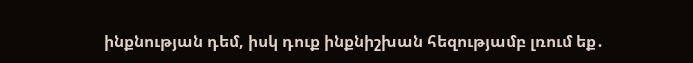ինքնության դեմ, իսկ դուք ինքնիշխան հեզությամբ լռում եք․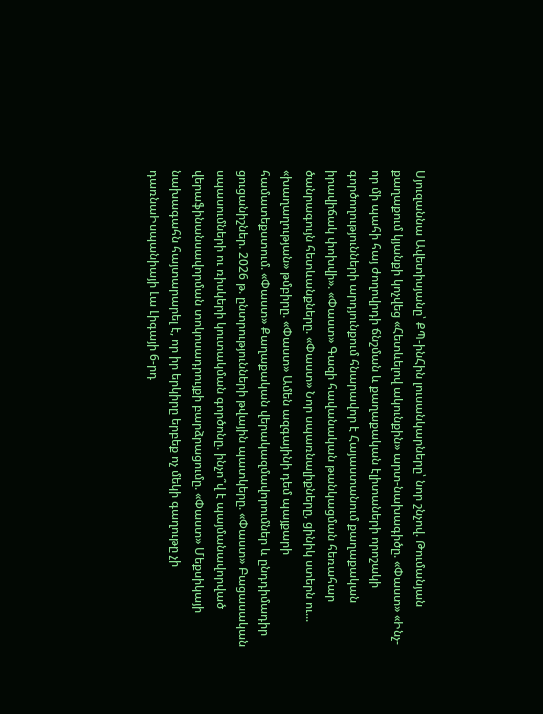Սյուզաննա Ավետիսյանը՝ ՔՊ-ինՀին լուսանկարները՝ նոր շնչով. Թումանյան քաղաքում կյանքի կոչվեց «Հետևելով ակունքին» արտ-նախագիծը. «Փաստ» «Ինչ-որ մի պահի հայ ժողովրդի ճնշման և քաղաքական էլիտաների որոշակի գործողությունների արդյունքում հնարավոր է Հայաստանում քաղաքական իրավիճակ փոխվի». «Փաստ» Գազի հավանական թանկացման հեռահար ծանրագույն հետևանքները. «Փաստ» Նոր սպառնալիքները, ցինիկ ստերն ու... «խաղաղության» թմբիրը. «Փաստ» Ամեն ազգայինի դեմ պայքարի համատեքստում. «Փաստ» Քաղաքական վերակազմավորումներ և ընդդիմադիր ցուցանիշներ. 2026 թ. ընտրությունների թվային պատկերը. «Փաստ» Բացասական սպասումների ու ռիսկերի կուտակման գործոնը. ինչո՞վ է պայմանավորված վերաֆինանսավորման տոկոսադրույքի բարձրացումը. «Փաստ» Մեքսիկայի նախագահն հայտարարել է, որ իր երկիրը երբեք ոչ մեկի գաղութը չի դառնաԻսպանիայի Լա Լիգայի 6-րդ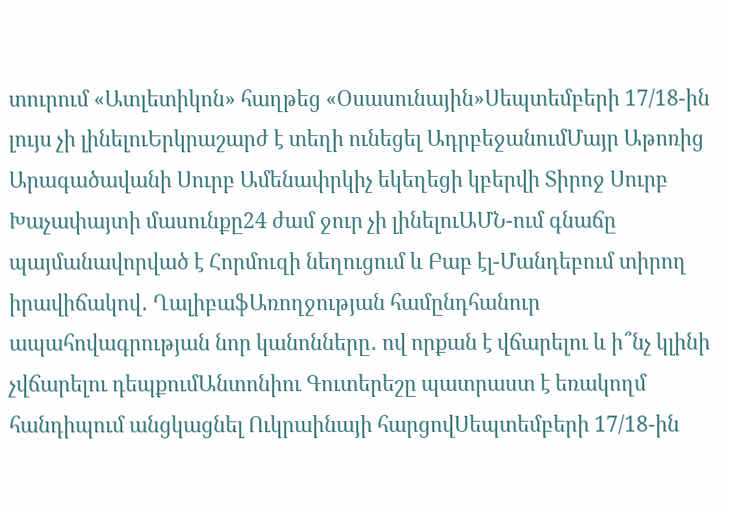տուրում «Ատլետիկոն» հաղթեց «Օսասունային»Սեպտեմբերի 17/18-ին լույս չի լինելուԵրկրաշարժ է տեղի ունեցել ԱդրբեջանումՄայր Աթոռից Արագածավանի Սուրբ Ամենափրկիչ եկեղեցի կբերվի Տիրոջ Սուրբ Խաչափայտի մասունքը24 ժամ ջուր չի լինելուԱՄՆ-ում գնաճը պայմանավորված է Հորմուզի նեղուցում և Բաբ էլ-Մանդեբում տիրող իրավիճակով․ ՂալիբաֆԱռողջության համընդհանուր ապահովագրության նոր կանոնները․ ով որքան է վճարելու և ի՞նչ կլինի չվճարելու դեպքումԱնտոնիու Գուտերեշը պատրաստ է եռակողմ հանդիպում անցկացնել Ուկրաինայի հարցովՍեպտեմբերի 17/18-ին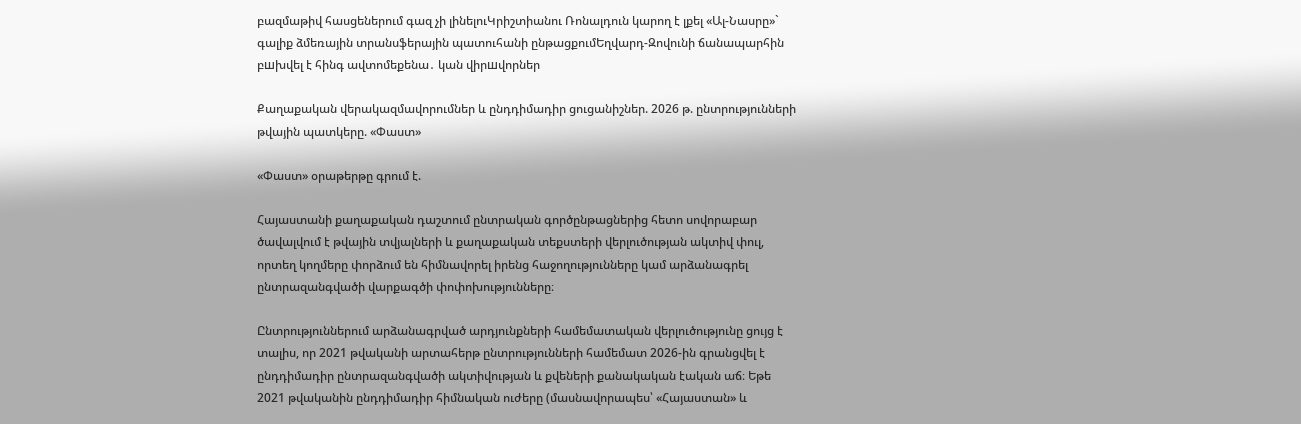բազմաթիվ հասցեներում գազ չի լինելուԿրիշտիանու Ռոնալդուն կարող է լքել «Ալ-Նասրը»` գալիք ձմեռային տրանսֆերային պատուհանի ընթացքումԵղվարդ-Զովունի ճանապարհին բшխվել է հինգ ավտոմեքենա․ կան վիրшվորներ

Քաղաքական վերակազմավորումներ և ընդդիմադիր ցուցանիշներ. 2026 թ. ընտրությունների թվային պատկերը. «Փաստ»

«Փաստ» օրաթերթը գրում է.

Հայաստանի քաղաքական դաշտում ընտրական գործընթացներից հետո սովորաբար ծավալվում է թվային տվյալների և քաղաքական տեքստերի վերլուծության ակտիվ փուլ, որտեղ կողմերը փորձում են հիմնավորել իրենց հաջողությունները կամ արձանագրել ընտրազանգվածի վարքագծի փոփոխությունները։

Ընտրություններում արձանագրված արդյունքների համեմատական վերլուծությունը ցույց է տալիս, որ 2021 թվականի արտահերթ ընտրությունների համեմատ 2026-ին գրանցվել է ընդդիմադիր ընտրազանգվածի ակտիվության և քվեների քանակական էական աճ։ Եթե 2021 թվականին ընդդիմադիր հիմնական ուժերը (մասնավորապես՝ «Հայաստան» և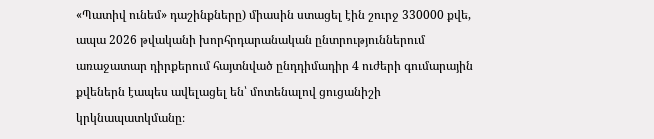«Պատիվ ունեմ» դաշինքները) միասին ստացել էին շուրջ 330000 քվե, ապա 2026 թվականի խորհրդարանական ընտրություններում առաջատար դիրքերում հայտնված ընդդիմադիր 4 ուժերի գումարային քվեներն էապես ավելացել են՝ մոտենալով ցուցանիշի կրկնապատկմանը։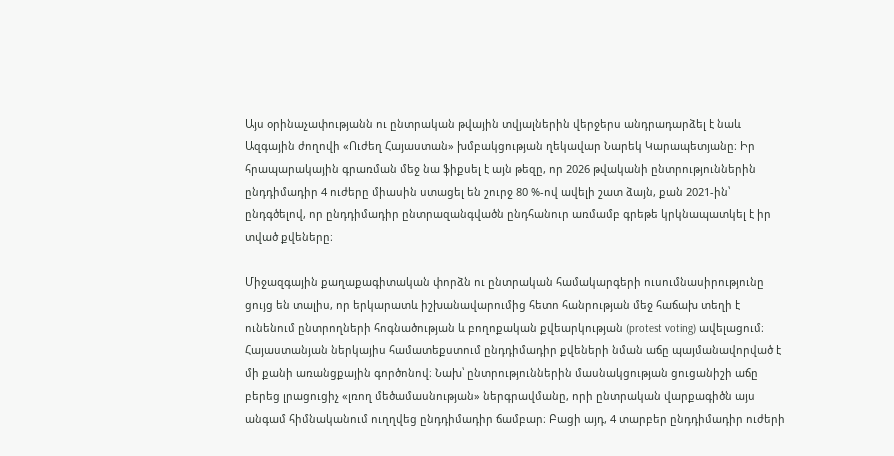Այս օրինաչափությանն ու ընտրական թվային տվյալներին վերջերս անդրադարձել է նաև Ազգային ժողովի «Ուժեղ Հայաստան» խմբակցության ղեկավար Նարեկ Կարապետյանը։ Իր հրապարակային գրառման մեջ նա ֆիքսել է այն թեզը, որ 2026 թվականի ընտրություններին ընդդիմադիր 4 ուժերը միասին ստացել են շուրջ 80 %-ով ավելի շատ ձայն, քան 2021-ին՝ ընդգծելով, որ ընդդիմադիր ընտրազանգվածն ընդհանուր առմամբ գրեթե կրկնապատկել է իր տված քվեները։

Միջազգային քաղաքագիտական փորձն ու ընտրական համակարգերի ուսումնասիրությունը ցույց են տալիս, որ երկարատև իշխանավարումից հետո հանրության մեջ հաճախ տեղի է ունենում ընտրողների հոգնածության և բողոքական քվեարկության (protest voting) ավելացում։ Հայաստանյան ներկայիս համատեքստում ընդդիմադիր քվեների նման աճը պայմանավորված է մի քանի առանցքային գործոնով։ Նախ՝ ընտրություններին մասնակցության ցուցանիշի աճը բերեց լրացուցիչ «լռող մեծամասնության» ներգրավմանը, որի ընտրական վարքագիծն այս անգամ հիմնականում ուղղվեց ընդդիմադիր ճամբար։ Բացի այդ, 4 տարբեր ընդդիմադիր ուժերի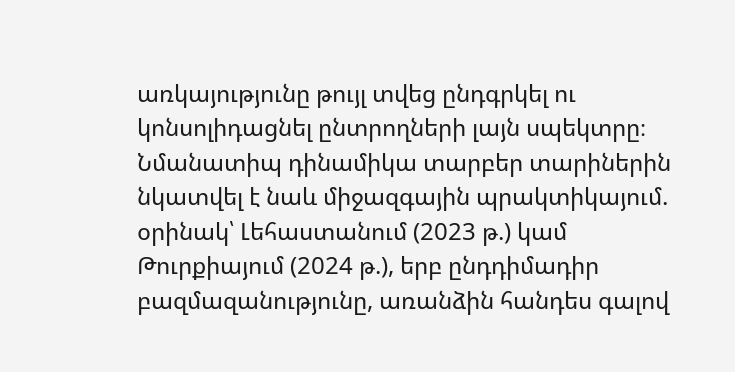առկայությունը թույլ տվեց ընդգրկել ու կոնսոլիդացնել ընտրողների լայն սպեկտրը։ Նմանատիպ դինամիկա տարբեր տարիներին նկատվել է նաև միջազգային պրակտիկայում. օրինակ՝ Լեհաստանում (2023 թ.) կամ Թուրքիայում (2024 թ.), երբ ընդդիմադիր բազմազանությունը, առանձին հանդես գալով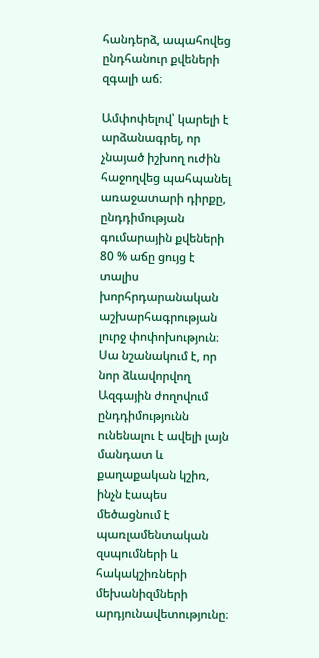հանդերձ, ապահովեց ընդհանուր քվեների զգալի աճ։

Ամփոփելով՝ կարելի է արձանագրել, որ չնայած իշխող ուժին հաջողվեց պահպանել առաջատարի դիրքը, ընդդիմության գումարային քվեների 80 % աճը ցույց է տալիս խորհրդարանական աշխարհագրության լուրջ փոփոխություն։ Սա նշանակում է, որ նոր ձևավորվող Ազգային ժողովում ընդդիմությունն ունենալու է ավելի լայն մանդատ և քաղաքական կշիռ, ինչն էապես մեծացնում է պառլամենտական զսպումների և հակակշիռների մեխանիզմների արդյունավետությունը։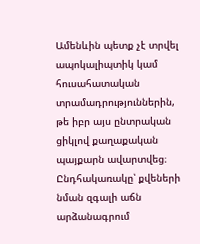Ամենևին պետք չէ տրվել ապոկալիպտիկ կամ հուսահատական տրամադրություններին, թե իբր այս ընտրական ցիկլով քաղաքական պայքարն ավարտվեց։ Ընդհակառակը՝ քվեների նման զգալի աճն արձանագրում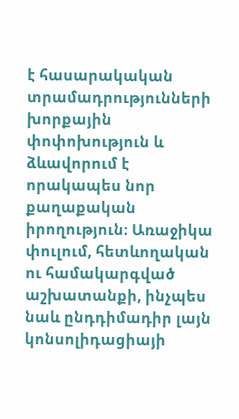է հասարակական տրամադրությունների խորքային փոփոխություն և ձևավորում է որակապես նոր քաղաքական իրողություն։ Առաջիկա փուլում, հետևողական ու համակարգված աշխատանքի, ինչպես նաև ընդդիմադիր լայն կոնսոլիդացիայի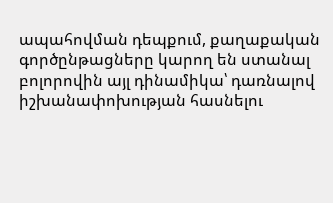ապահովման դեպքում, քաղաքական գործընթացները կարող են ստանալ բոլորովին այլ դինամիկա՝ դառնալով իշխանափոխության հասնելու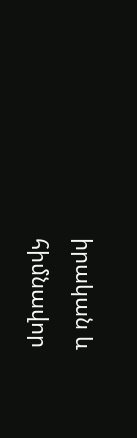իրական և հիմնավոր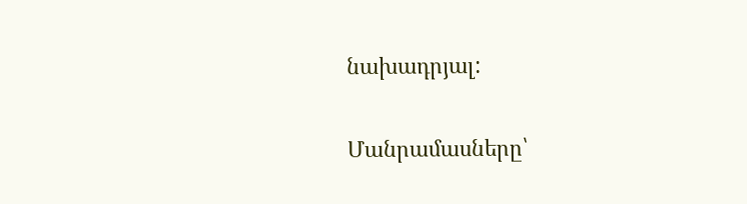նախադրյալ:

Մանրամասները՝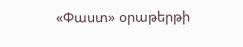«Փաստ» օրաթերթի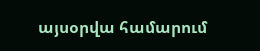այսօրվա համարում